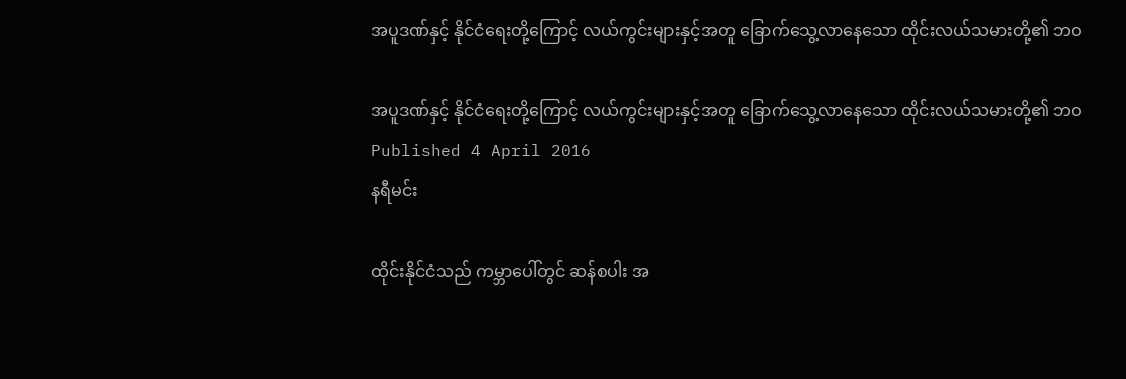အပူဒဏ်နှင့် နိုင်ငံရေးတို့ကြောင့် လယ်ကွင်းများနှင့်အတူ ခြောက်သွေ့လာနေသော ထိုင်းလယ်သမားတို့၏ ဘဝ

အပူဒဏ်နှင့် နိုင်ငံရေးတို့ကြောင့် လယ်ကွင်းများနှင့်အတူ ခြောက်သွေ့လာနေသော ထိုင်းလယ်သမားတို့၏ ဘဝ
Published 4 April 2016
နရီမင်း

ထိုင်းနိုင်ငံသည် ကမ္ဘာပေါ်တွင် ဆန်စပါး အ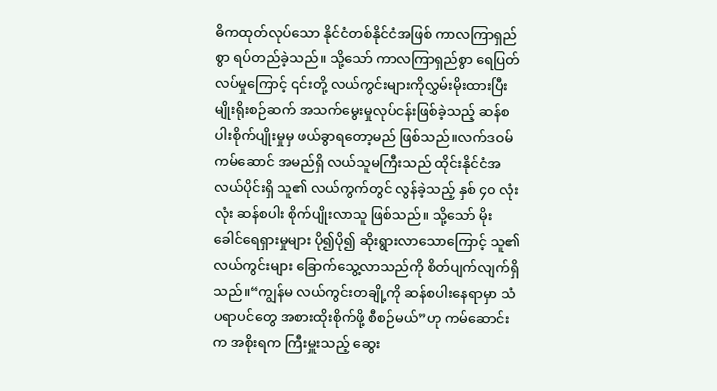ဓိကထုတ်လုပ်သော နိုင်ငံတစ်နိုင်ငံအဖြစ် ကာလကြာရှည်စွာ ရပ်တည်ခဲ့သည်။ သို့သော် ကာလကြာရှည်စွာ ရေပြတ်လပ်မှုကြောင့် ၎င်းတို့ လယ်ကွင်းများကိုလွှမ်းမိုးထားပြီး မျိုးရိုးစဉ်ဆက် အသက်မွေးမှုလုပ်ငန်းဖြစ်ခဲ့သည့် ဆန်စပါးစိုက်ပျိုးမှုမှ ဖယ်ခွာရတော့မည် ဖြစ်သည်။လက်ဒဝမ်ကမ်ဆောင် အမည်ရှိ လယ်သူမကြီးသည် ထိုင်းနိုင်ငံအလယ်ပိုင်းရှိ သူ၏ လယ်ကွက်တွင် လွန်ခဲ့သည့် နှစ် ၄၀ လုံးလုံး ဆန်စပါး စိုက်ပျိုးလာသူ ဖြစ်သည်။ သို့သော် မိုးခေါင်ရေရှားမှုများ ပို၍ပို၍ ဆိုးရွားလာသောကြောင့် သူ၏ လယ်ကွင်းများ ခြောက်သွေ့လာသည်ကို စိတ်ပျက်လျက်ရှိသည်။“ကျွန်မ လယ်ကွင်းတချို့ကို ဆန်စပါးနေရာမှာ သံပရာပင်တွေ အစားထိုးစိုက်ဖို့ စီစဉ်မယ်”ဟု ကမ်ဆောင်းက အစိုးရက ကြီးမှူးသည့် ဆွေး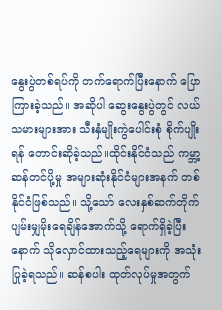နွေးပွဲတစ်ရပ်ကို တက်ရောက်ပြီးနောက် ပြောကြားခဲ့သည်။ အဆိုပါ ဆွေးနွေးပွဲတွင် လယ်သမားများအား သီးနှံမျိုးကွဲပေါင်းစုံ စိုက်ပျိုးရန် တောင်းဆိုခဲ့သည်။ထိုင်းနိုင်ငံသည် ကမ္ဘာ့ဆန်တင်ပို့မှု အများဆုံးနိုင်ငံများအနက် တစ်နိုင်ငံဖြစ်သည်။ သို့သော် လေးနှစ်ဆက်တိုက် ပျမ်းမျှမိုးရေချိန်အောက်သို့ ရောက်ရှိခဲ့ပြီးနောက် သိုလှောင်ထားသည့်ရေများကို အသုံးပြုခဲ့ရသည်။ ဆန်စပါး ထုတ်လုပ်မှုအတွက်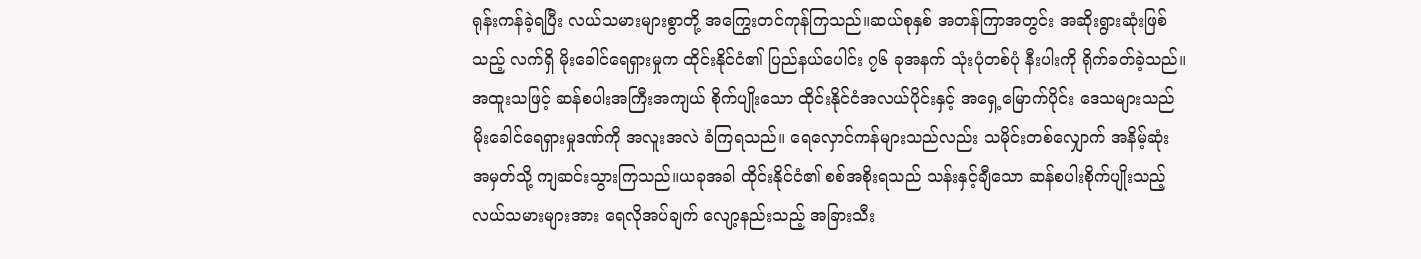ရုန်းကန်ခဲ့ရပြီး လယ်သမားများစွာတို့ အကြွေးတင်ကုန်ကြသည်။ဆယ်စုနှစ် အတန်ကြာအတွင်း အဆိုးရွားဆုံးဖြစ်သည့် လက်ရှိ မိုးခေါင်ရေရှားမှုက ထိုင်းနိုင်ငံ၏ ပြည်နယ်ပေါင်း ၇၆ ခုအနက် သုံးပုံတစ်ပုံ နီးပါးကို ရိုက်ခတ်ခဲ့သည်။ အထူးသဖြင့် ဆန်စပါးအကြီးအကျယ် စိုက်ပျိုးသော ထိုင်းနိုင်ငံအလယ်ပိုင်းနှင့် အရှေ့မြောက်ပိုင်း ဒေသများသည် မိုးခေါင်ရေရှားမှုဒဏ်ကို အလူးအလဲ ခံကြရသည်။ ရေလှောင်ကန်များသည်လည်း သမိုင်းတစ်လျှောက် အနိမ့်ဆုံး အမှတ်သို့ ကျဆင်းသွားကြသည်။ယခုအခါ ထိုင်းနိုင်ငံ၏ စစ်အစိုးရသည် သန်းနှင့်ချီသော ဆန်စပါးစိုက်ပျိုးသည့် လယ်သမားများအား ရေလိုအပ်ချက် လျော့နည်းသည့် အခြားသီး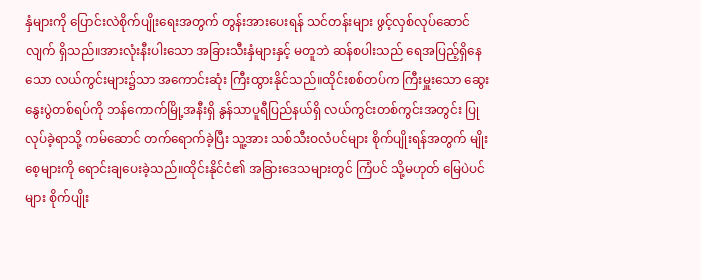နှံများကို ပြောင်းလဲစိုက်ပျိုးရေးအတွက် တွန်းအားပေးရန် သင်တန်းများ ဖွင့်လှစ်လုပ်ဆောင်လျက် ရှိသည်။အားလုံးနီးပါးသော အခြားသီးနှံများနှင့် မတူဘဲ ဆန်စပါးသည် ရေအပြည့်ရှိနေသော လယ်ကွင်းများ၌သာ အကောင်းဆုံး ကြီးထွားနိုင်သည်။ထိုင်းစစ်တပ်က ကြီးမှူးသော ဆွေးနွေးပွဲတစ်ရပ်ကို ဘန်ကောက်မြို့အနီးရှိ နွန်သာပူရီပြည်နယ်ရှိ လယ်ကွင်းတစ်ကွင်းအတွင်း ပြုလုပ်ခဲ့ရာသို့ ကမ်ဆောင် တက်ရောက်ခဲ့ပြီး သူ့အား သစ်သီးဝလံပင်များ စိုက်ပျိုးရန်အတွက် မျိုးစေ့များကို ရောင်းချပေးခဲ့သည်။ထိုင်းနိုင်ငံ၏ အခြားဒေသများတွင် ကြံပင် သို့မဟုတ် မြေပဲပင်များ စိုက်ပျိုး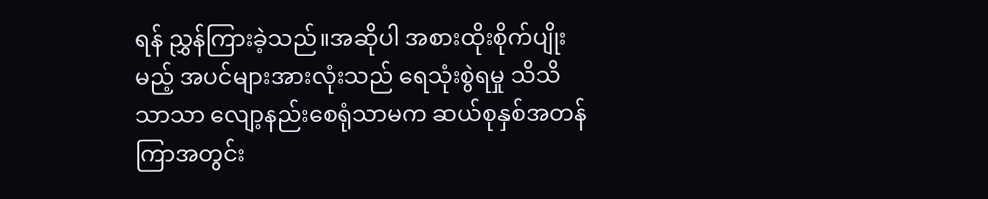ရန် ညွှန်ကြားခဲ့သည်။အဆိုပါ အစားထိုးစိုက်ပျိုးမည့် အပင်များအားလုံးသည် ရေသုံးစွဲရမှု သိသိသာသာ လျော့နည်းစေရုံသာမက ဆယ်စုနှစ်အတန်ကြာအတွင်း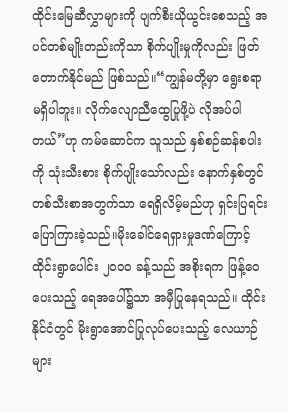ထိုင်းမြေဆီလွှာများကို ပျက်စီးယိုယွင်းစေသည့် အပင်တစ်မျိုးတည်းကိုသာ စိုက်ပျိုးမှုကိုလည်း ဖြတ်တောက်နိုင်မည် ဖြစ်သည်။“ကျွန်မတို့မှာ ရွေးစရာမရှိပါဘူး။ လိုက်လျောညီထွေပြုဖို့ပဲ လိုအပ်ပါတယ်”ဟု ကမ်ဆောင်က သူသည် နှစ်စဉ်ဆန်စပါးကို သုံးသီးစား စိုက်ပျိုးသော်လည်း နောက်နှစ်တွင် တစ်သီးစာအတွက်သာ ရေရှိလိမ့်မည်ဟု ရှင်းပြရင်း ပြောကြားခဲ့သည်။မိုးခေါင်ရေရှားမှုဒဏ်ကြောင့် ထိုင်းရွာပေါင်း ၂၀၀၀ ခန့်သည် အစိုးရက ဖြန့်ဝေပေးသည့် ရေအပေါ်၌သာ အမှီပြုနေရသည်။ ထိုင်းနိုင်ငံတွင် မိုးရွာအောင်ပြုလုပ်ပေးသည့် လေယာဉ်များ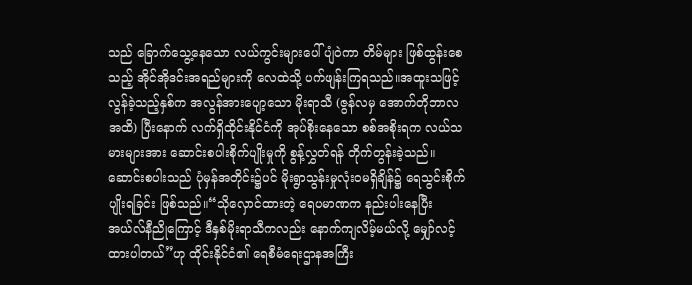သည် ခြောက်သွေ့နေသော လယ်ကွင်းများပေါ် ပျံဝဲကာ တိမ်များ ဖြစ်ထွန်းစေသည့် အိုင်အိုဒင်းအရည်များကို လေထဲသို့ ပက်ဖျန်းကြရသည်။အထူးသဖြင့် လွန်ခဲ့သည့်နှစ်က အလွန်အားပျော့သော မိုးရာသီ (ဇွန်လမှ အောက်တိုဘာလအထိ) ပြီးနောက် လက်ရှိထိုင်းနိုင်ငံကို အုပ်စိုးနေသော စစ်အစိုးရက လယ်သမားများအား ဆောင်းစပါးစိုက်ပျိုးမှုကို စွန့်လွှတ်ရန် တိုက်တွန်းခဲ့သည်။ ဆောင်းစပါးသည် ပုံမှန်အတိုင်း၌ပင် မိုးရွာသွန်းမှုလုံးဝမရှိချိန်၌ ရေသွင်းစိုက်ပျိုးရခြင်း ဖြစ်သည်။“သိုလှောင်ထားတဲ့ ရေပမာဏက နည်းပါးနေပြီး အယ်လ်နီညိုကြောင့် ဒီနှစ်မိုးရာသီကလည်း နောက်ကျလိမ့်မယ်လို့ မျှော်လင့်ထားပါတယ်”ဟု ထိုင်းနိုင်ငံ၏ ရေစီမံရေးဌာနအကြီး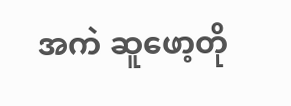အကဲ ဆူဖော့တို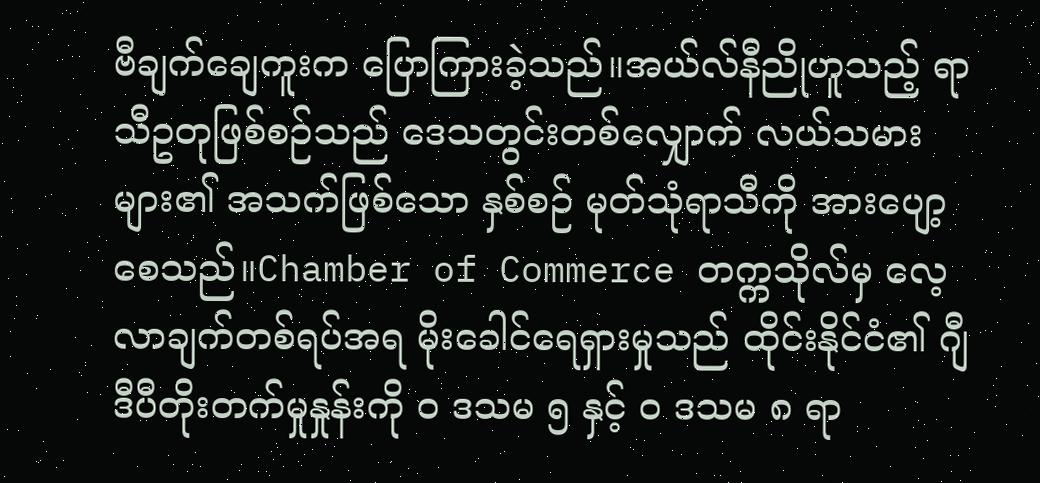ဗီချက်ချေကူးက ပြောကြားခဲ့သည်။အယ်လ်နီညိုဟူသည့် ရာသီဥတုဖြစ်စဉ်သည် ဒေသတွင်းတစ်လျှောက် လယ်သမားများ၏ အသက်ဖြစ်သော နှစ်စဉ် မုတ်သုံရာသီကို အားပျော့စေသည်။Chamber of Commerce တက္ကသိုလ်မှ လေ့လာချက်တစ်ရပ်အရ မိုးခေါင်ရေရှားမှုသည် ထိုင်းနိုင်ငံ၏ ဂျီဒီပီတိုးတက်မှုနှုန်းကို ၀ ဒသမ ၅ နှင့် ၀ ဒသမ ၈ ရာ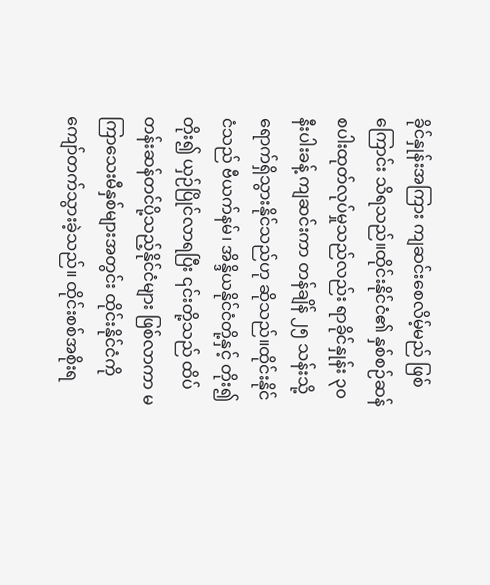ခိုင်နှုန်းအကြား ကျဆင်းစေလိမ့်မည် ဖြစ်ကြောင်း သိရသည်။ထိုင်းနိုင်ငံ၏ နှစ်စဉ်ဆန် စပါးထုတ်လုပ်မှုသည်လည်း ရာခိုင်နှုန်း ၃၀ နီးပါးခန့် ကျဆင်းကာ တန်ချိန် ၂၅ သန်းသို့ ရောက်ရှိသွားနိုင်သည်ဟု ဆိုသည်။ထိုင်းနိုင်ငံသည် ဗီယက်နမ်၊ အိန္ဒိယနိုင်ငံတို့နှင့် တိုး၍တိုး၍ ယှဉ်ပြိုင်လာရပြီး ၎င်းတို့သည် ထိပ်တန်းဆန်တင်ပို့သည့်နိုင်ငံများ ဖြစ်လာကာ မကြာသေးမီနှစ်များအတွင်း ထိုင်းနိုင်ငံကို ကျော်တက်သွားခဲ့သည်။ ထိုင်းစစ်အစိုးရ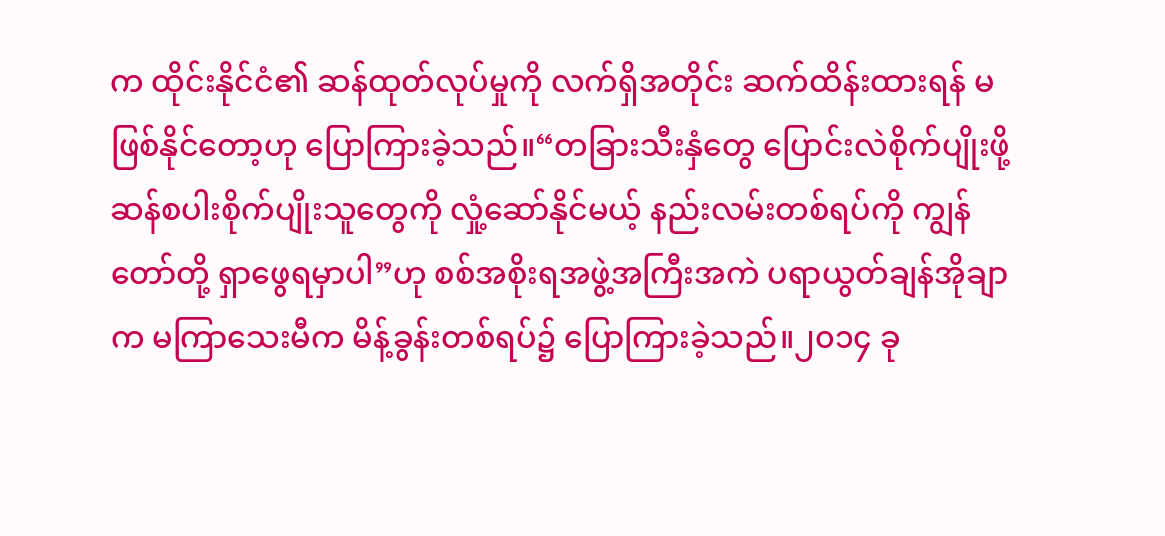က ထိုင်းနိုင်ငံ၏ ဆန်ထုတ်လုပ်မှုကို လက်ရှိအတိုင်း ဆက်ထိန်းထားရန် မဖြစ်နိုင်တော့ဟု ပြောကြားခဲ့သည်။“တခြားသီးနှံတွေ ပြောင်းလဲစိုက်ပျိုးဖို့ ဆန်စပါးစိုက်ပျိုးသူတွေကို လှုံ့ဆော်နိုင်မယ့် နည်းလမ်းတစ်ရပ်ကို ကျွန်တော်တို့ ရှာဖွေရမှာပါ”ဟု စစ်အစိုးရအဖွဲ့အကြီးအကဲ ပရာယွတ်ချန်အိုချာက မကြာသေးမီက မိန့်ခွန်းတစ်ရပ်၌ ပြောကြားခဲ့သည်။၂၀၁၄ ခု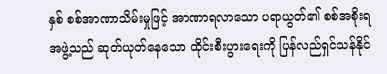နှစ် စစ်အာဏာသိမ်းမှုဖြင့် အာဏာရလာသော ပရာယွတ်၏ စစ်အစိုးရအဖွဲ့သည် ဆုတ်ယုတ်နေသော ထိုင်းစီးပွားရေးကို ပြန်လည်ရှင်သန်နိုင်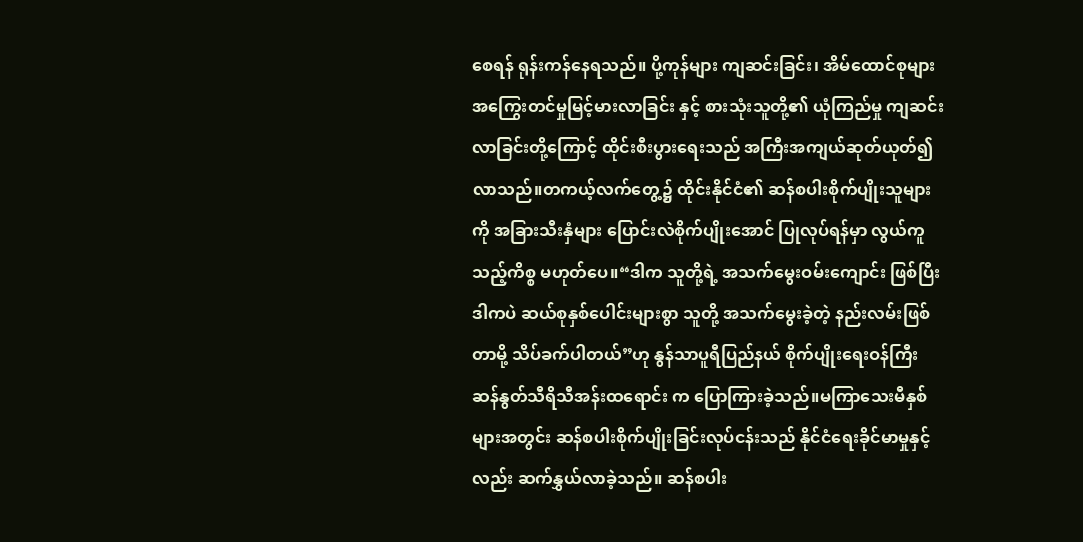စေရန် ရုန်းကန်နေရသည်။ ပို့ကုန်များ ကျဆင်းခြင်း၊ အိမ်ထောင်စုများ အကြွေးတင်မှုမြင့်မားလာခြင်း နှင့် စားသုံးသူတို့၏ ယုံကြည်မှု ကျဆင်းလာခြင်းတို့ကြောင့် ထိုင်းစီးပွားရေးသည် အကြီးအကျယ်ဆုတ်ယုတ်၍ လာသည်။တကယ့်လက်တွေ့၌ ထိုင်းနိုင်ငံ၏ ဆန်စပါးစိုက်ပျိုးသူများကို အခြားသီးနှံများ ပြောင်းလဲစိုက်ပျိုးအောင် ပြုလုပ်ရန်မှာ လွယ်ကူသည့်ကိစ္စ မဟုတ်ပေ။“ဒါက သူတို့ရဲ့ အသက်မွေးဝမ်းကျောင်း ဖြစ်ပြီး ဒါကပဲ ဆယ်စုနှစ်ပေါင်းများစွာ သူတို့ အသက်မွေးခဲ့တဲ့ နည်းလမ်းဖြစ်တာမို့ သိပ်ခက်ပါတယ်”ဟု နွန်သာပူရီပြည်နယ် စိုက်ပျိုးရေးဝန်ကြီး ဆန်နွတ်သီရိသီအန်းထရောင်း က ပြောကြားခဲ့သည်။မကြာသေးမီနှစ်များအတွင်း ဆန်စပါးစိုက်ပျိုးခြင်းလုပ်ငန်းသည် နိုင်ငံရေးခိုင်မာမှုနှင့်လည်း ဆက်နွှယ်လာခဲ့သည်။ ဆန်စပါး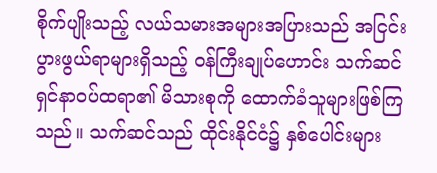စိုက်ပျိုးသည့် လယ်သမားအများအပြားသည် အငြင်းပွားဖွယ်ရာများရှိသည့် ဝန်ကြီးချုပ်ဟောင်း သက်ဆင်ရှင်နာဝပ်ထရာ၏ မိသားစုကို ထောက်ခံသူများဖြစ်ကြသည်။ သက်ဆင်သည် ထိုင်းနိုင်ငံ၌ နှစ်ပေါင်းများ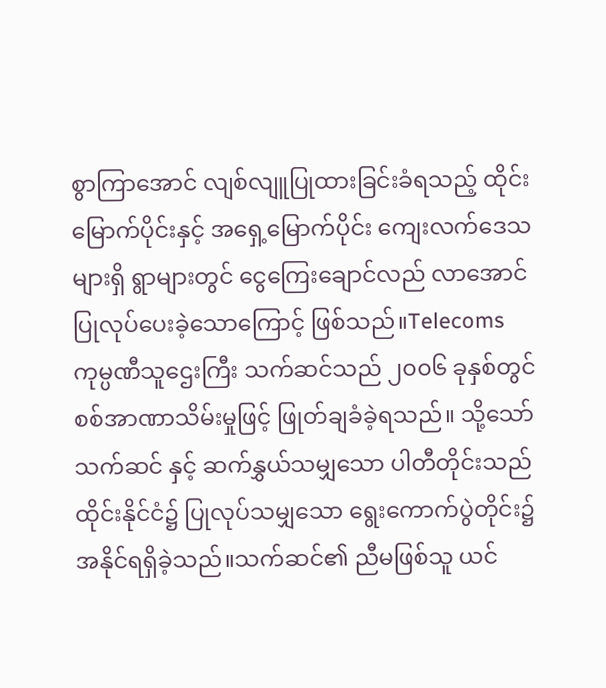စွာကြာအောင် လျစ်လျူပြုထားခြင်းခံရသည့် ထိုင်းမြောက်ပိုင်းနှင့် အရှေ့မြောက်ပိုင်း ကျေးလက်ဒေသများရှိ ရွာများတွင် ငွေကြေးချောင်လည် လာအောင် ပြုလုပ်ပေးခဲ့သောကြောင့် ဖြစ်သည်။Telecoms ကုမ္ပဏီသူဌေးကြီး သက်ဆင်သည် ၂၀၀၆ ခုနှစ်တွင် စစ်အာဏာသိမ်းမှုဖြင့် ဖြုတ်ချခံခဲ့ရသည်။ သို့သော် သက်ဆင် နှင့် ဆက်နွှယ်သမျှသော ပါတီတိုင်းသည် ထိုင်းနိုင်ငံ၌ ပြုလုပ်သမျှသော ရွေးကောက်ပွဲတိုင်း၌ အနိုင်ရရှိခဲ့သည်။သက်ဆင်၏ ညီမဖြစ်သူ ယင်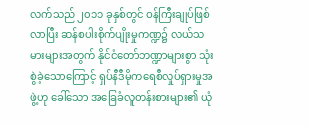လက်သည် ၂၀၁၁ ခုနှစ်တွင် ဝန်ကြီးချုပ်ဖြစ်လာပြီး ဆန်စပါးစိုက်ပျိုးမှုကဏ္ဍ၌ လယ်သမားများအတွက် နိုင်ငံတော်ဘဏ္ဍာများစွာ သုံးစွဲခဲ့သောကြောင့် ရှပ်နီဒီမိုကရေစီလှုပ်ရှားမှုအဖွဲ့ဟု ခေါ်သော အခြေခံလူတန်းစားများ၏ ယုံ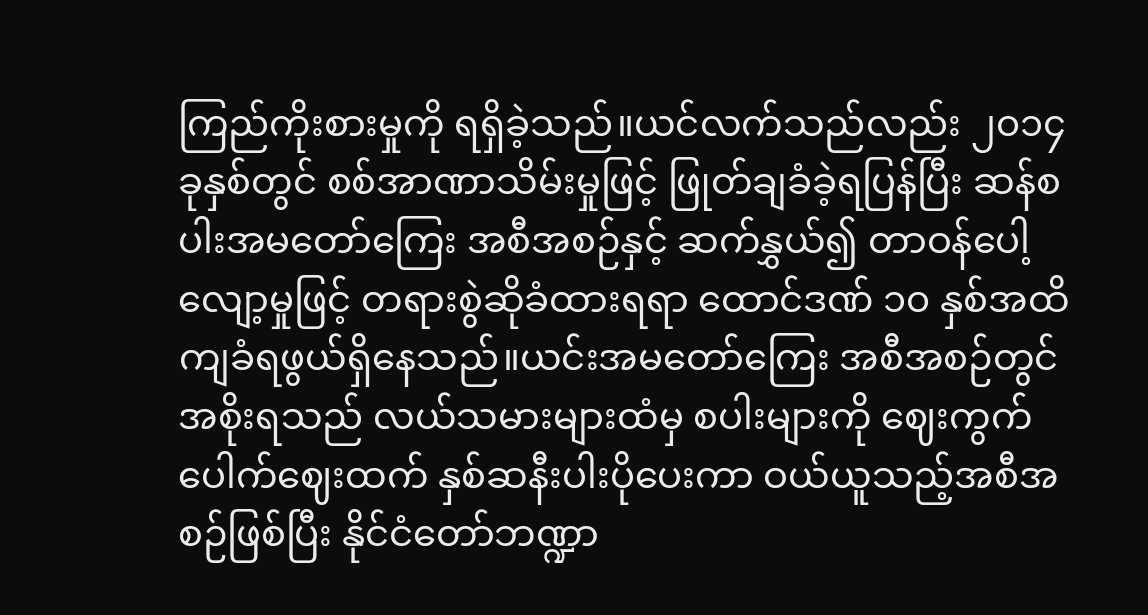ကြည်ကိုးစားမှုကို ရရှိခဲ့သည်။ယင်လက်သည်လည်း ၂၀၁၄ ခုနှစ်တွင် စစ်အာဏာသိမ်းမှုဖြင့် ဖြုတ်ချခံခဲ့ရပြန်ပြီး ဆန်စပါးအမတော်ကြေး အစီအစဉ်နှင့် ဆက်နွှယ်၍ တာဝန်ပေါ့လျော့မှုဖြင့် တရားစွဲဆိုခံထားရရာ ထောင်ဒဏ် ၁၀ နှစ်အထိ ကျခံရဖွယ်ရှိနေသည်။ယင်းအမတော်ကြေး အစီအစဉ်တွင် အစိုးရသည် လယ်သမားများထံမှ စပါးများကို ဈေးကွက်ပေါက်ဈေးထက် နှစ်ဆနီးပါးပိုပေးကာ ဝယ်ယူသည့်အစီအစဉ်ဖြစ်ပြီး နိုင်ငံတော်ဘဏ္ဍာ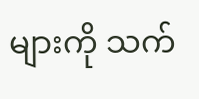များကို သက်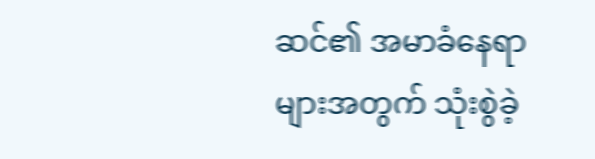ဆင်၏ အမာခံနေရာများအတွက် သုံးစွဲခဲ့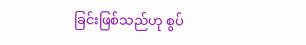ခြင်းဖြစ်သည်ဟု စွပ်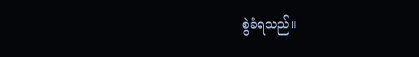စွဲခံရသည်။